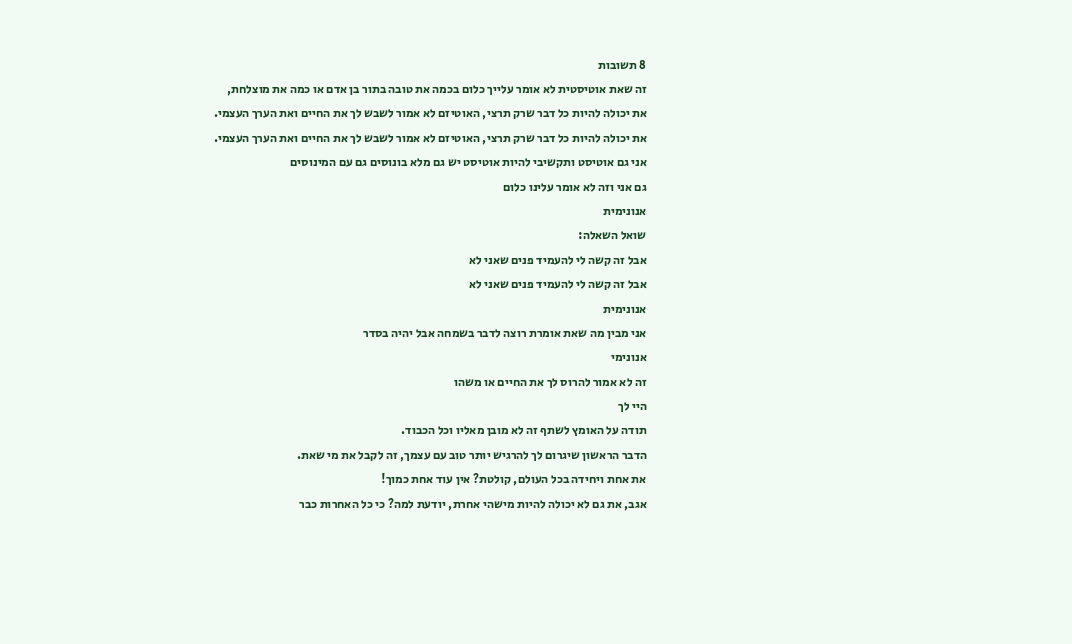8 תשובות
זה שאת אוטיסטית לא אומר עלייך כלום בכמה את טובה בתור בן אדם או כמה את מוצלחת,
את יכולה להיות כל דבר שרק תרצי, האוטיזם לא אמור לשבש לך את החיים ואת הערך העצמי.
את יכולה להיות כל דבר שרק תרצי, האוטיזם לא אמור לשבש לך את החיים ואת הערך העצמי.
אני גם אוטיסט ותקשיבי להיות אוטיסט יש גם מלא בונוסים גם עם המינוסים
גם אני וזה לא אומר עלינו כלום
אנונימית
שואל השאלה:
אבל זה קשה לי להעמיד פנים שאני לא
אבל זה קשה לי להעמיד פנים שאני לא
אנונימית
אני מבין מה שאת אומרת רוצה לדבר בשמחה אבל יהיה בסדר
אנונימי
זה לא אמור להרוס לך את החיים או משהו
היי לך
תודה על האומץ לשתף זה לא מובן מאליו וכל הכבוד.
הדבר הראשון שיגרום לך להרגיש יותר טוב עם עצמך, זה לקבל את מי שאת.
את אחת ויחידה בכל העולם, קולטת? אין עוד אחת כמוך!
אגב, את גם לא יכולה להיות מישהי אחרת, יודעת למה? כי כל האחרות כבר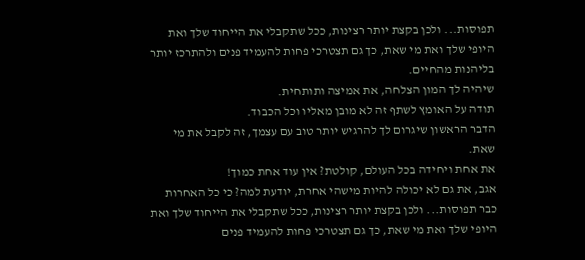תפוסות... ולכן בקצת יותר רצינות, ככל שתקבלי את הייחוד שלך ואת היופי שלך ואת מי שאת, כך גם תצטרכי פחות להעמיד פנים ולהתרכז יותר בליהנות מהחיים.
שיהיה לך המון הצלחה, את אמיצה ותותחית.
תודה על האומץ לשתף זה לא מובן מאליו וכל הכבוד.
הדבר הראשון שיגרום לך להרגיש יותר טוב עם עצמך, זה לקבל את מי שאת.
את אחת ויחידה בכל העולם, קולטת? אין עוד אחת כמוך!
אגב, את גם לא יכולה להיות מישהי אחרת, יודעת למה? כי כל האחרות כבר תפוסות... ולכן בקצת יותר רצינות, ככל שתקבלי את הייחוד שלך ואת היופי שלך ואת מי שאת, כך גם תצטרכי פחות להעמיד פנים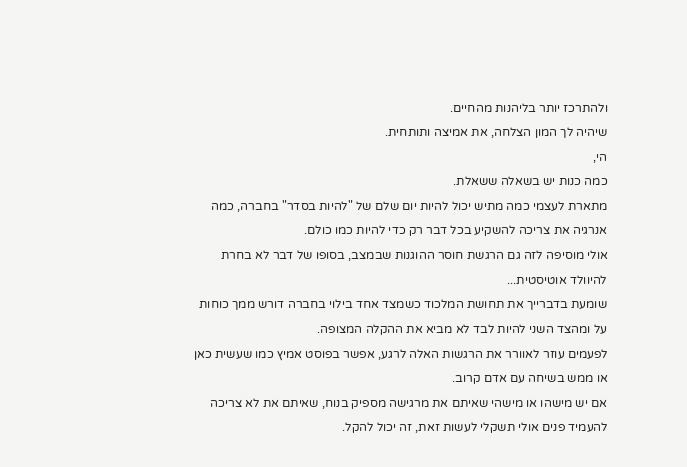ולהתרכז יותר בליהנות מהחיים.
שיהיה לך המון הצלחה, את אמיצה ותותחית.
הי,
כמה כנות יש בשאלה ששאלת.
מתארת לעצמי כמה מתיש יכול להיות יום שלם של "להיות בסדר" בחברה, כמה אנרגיה את צריכה להשקיע בכל דבר רק כדי להיות כמו כולם.
אולי מוסיפה לזה גם הרגשת חוסר ההוגנות שבמצב, בסופו של דבר לא בחרת להיוולד אוטיסטית...
שומעת בדברייך את תחושת המלכוד כשמצד אחד בילוי בחברה דורש ממך כוחות על ומהצד השני להיות לבד לא מביא את ההקלה המצופה.
לפעמים עוזר לאוורר את הרגשות האלה לרגע, אפשר בפוסט אמיץ כמו שעשית כאן או ממש בשיחה עם אדם קרוב.
אם יש מישהו או מישהי שאיתם את מרגישה מספיק בנוח, שאיתם את לא צריכה להעמיד פנים אולי תשקלי לעשות זאת, זה יכול להקל.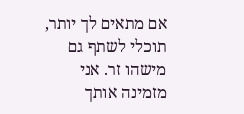אם מתאים לך יותר, תוכלי לשתף גם מישהו זר. אני מזמינה אותך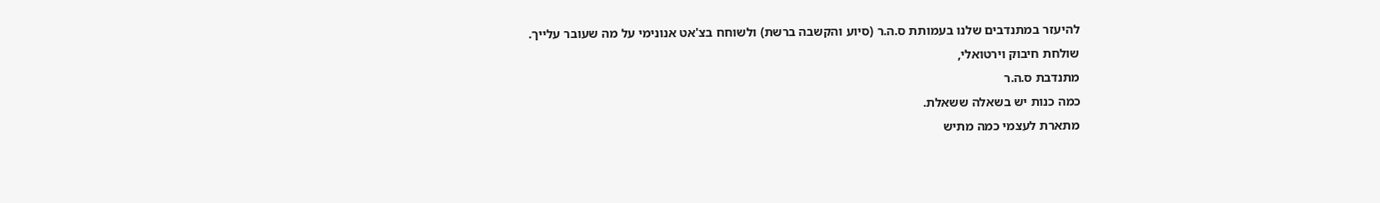להיעזר במתנדבים שלנו בעמותת ס.ה.ר (סיוע והקשבה ברשת) ולשוחח בצ'אט אנונימי על מה שעובר עלייך.
שולחת חיבוק וירטואלי,
מתנדבת ס.ה.ר
כמה כנות יש בשאלה ששאלת.
מתארת לעצמי כמה מתיש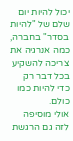יכול להיות יום שלם של "להיות בסדר" בחברה, כמה אנרגיה את צריכה להשקיע בכל דבר רק כדי להיות כמו כולם.
אולי מוסיפה לזה גם הרגשת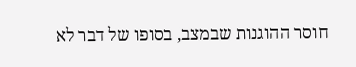חוסר ההוגנות שבמצב, בסופו של דבר לא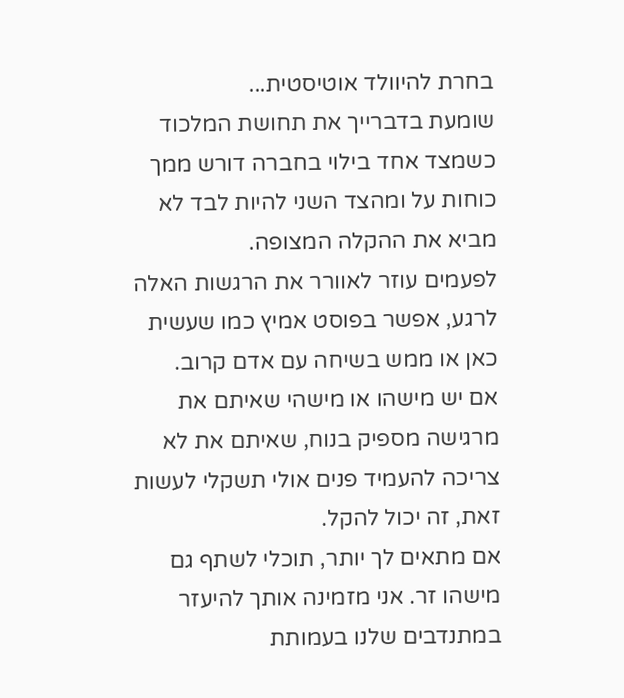בחרת להיוולד אוטיסטית...
שומעת בדברייך את תחושת המלכוד כשמצד אחד בילוי בחברה דורש ממך כוחות על ומהצד השני להיות לבד לא מביא את ההקלה המצופה.
לפעמים עוזר לאוורר את הרגשות האלה לרגע, אפשר בפוסט אמיץ כמו שעשית כאן או ממש בשיחה עם אדם קרוב.
אם יש מישהו או מישהי שאיתם את מרגישה מספיק בנוח, שאיתם את לא צריכה להעמיד פנים אולי תשקלי לעשות זאת, זה יכול להקל.
אם מתאים לך יותר, תוכלי לשתף גם מישהו זר. אני מזמינה אותך להיעזר במתנדבים שלנו בעמותת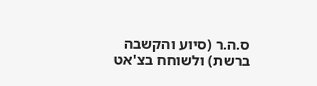ס.ה.ר (סיוע והקשבה ברשת) ולשוחח בצ'אט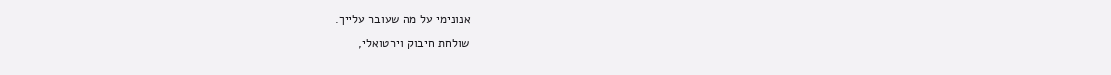אנונימי על מה שעובר עלייך.
שולחת חיבוק וירטואלי,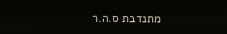מתנדבת ס.ה.ר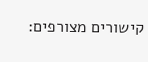קישורים מצורפים: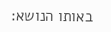באותו הנושא: